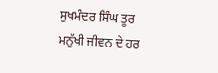ਸੁਖਮੰਦਰ ਸਿੰਘ ਤੂਰ
ਮਨੁੱਖੀ ਜੀਵਨ ਦੇ ਹਰ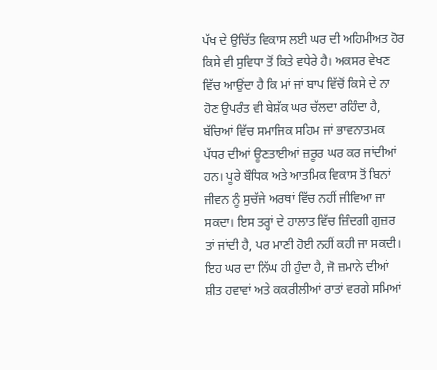ਪੱਖ ਦੇ ਉਚਿੱਤ ਵਿਕਾਸ ਲਈ ਘਰ ਦੀ ਅਹਿਮੀਅਤ ਹੋਰ ਕਿਸੇ ਵੀ ਸੁਵਿਧਾ ਤੋਂ ਕਿਤੇ ਵਧੇਰੇ ਹੈ। ਅਕਸਰ ਵੇਖਣ ਵਿੱਚ ਆਉਂਦਾ ਹੈ ਕਿ ਮਾਂ ਜਾਂ ਬਾਪ ਵਿੱਚੋਂ ਕਿਸੇ ਦੇ ਨਾ ਹੋਣ ਉਪਰੰਤ ਵੀ ਬੇਸ਼ੱਕ ਘਰ ਚੱਲਦਾ ਰਹਿੰਦਾ ਹੈ, ਬੱਚਿਆਂ ਵਿੱਚ ਸਮਾਜਿਕ ਸਹਿਮ ਜਾਂ ਭਾਵਨਾਤਮਕ ਪੱਧਰ ਦੀਆਂ ਊਣਤਾਈਆਂ ਜ਼ਰੂਰ ਘਰ ਕਰ ਜਾਂਦੀਆਂ ਹਨ। ਪੂਰੇ ਬੌਧਿਕ ਅਤੇ ਆਤਮਿਕ ਵਿਕਾਸ ਤੋਂ ਬਿਨਾਂ ਜੀਵਨ ਨੂੰ ਸੁਚੱਜੇ ਅਰਥਾਂ ਵਿੱਚ ਨਹੀਂ ਜੀਵਿਆ ਜਾ ਸਕਦਾ। ਇਸ ਤਰ੍ਹਾਂ ਦੇ ਹਾਲਾਤ ਵਿੱਚ ਜ਼ਿੰਦਗੀ ਗੁਜ਼ਰ ਤਾਂ ਜਾਂਦੀ ਹੈ, ਪਰ ਮਾਣੀ ਹੋਈ ਨਹੀਂ ਕਹੀ ਜਾ ਸਕਦੀ। ਇਹ ਘਰ ਦਾ ਨਿੱਘ ਹੀ ਹੁੰਦਾ ਹੈ, ਜੋ ਜ਼ਮਾਨੇ ਦੀਆਂ ਸ਼ੀਤ ਹਵਾਵਾਂ ਅਤੇ ਕਕਰੀਲੀਆਂ ਰਾਤਾਂ ਵਰਗੇ ਸਮਿਆਂ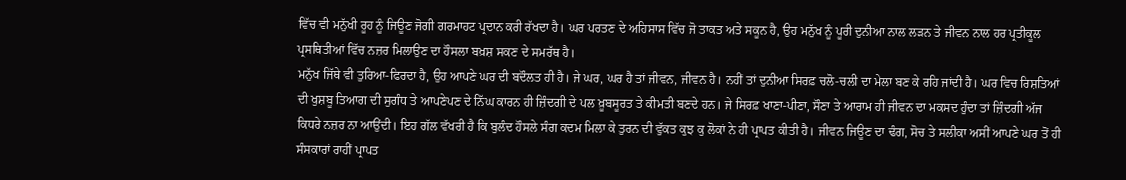ਵਿੱਚ ਵੀ ਮਨੁੱਖੀ ਰੂਹ ਨੂੰ ਜਿਊਣ ਜੋਗੀ ਗਰਮਾਹਟ ਪ੍ਰਦਾਨ ਕਰੀ ਰੱਖਦਾ ਹੈ। ਘਰ ਪਰਤਣ ਦੇ ਅਹਿਸਾਸ ਵਿੱਚ ਜੋ ਤਾਕਤ ਅਤੇ ਸਕੂਨ ਹੈ, ਉਹ ਮਨੁੱਖ ਨੂੰ ਪੂਰੀ ਦੁਨੀਆ ਨਾਲ ਲੜਨ ਤੇ ਜੀਵਨ ਨਾਲ ਹਰ ਪ੍ਰਤੀਕੂਲ ਪ੍ਰਸਥਿਤੀਆਂ ਵਿੱਚ ਨਜ਼ਰ ਮਿਲਾਉਣ ਦਾ ਹੌਸਲਾ ਬਖ਼ਸ਼ ਸਕਣ ਦੇ ਸਮਰੱਥ ਹੈ।
ਮਨੁੱਖ ਜਿੱਥੇ ਵੀ ਤੁਰਿਆ-ਫਿਰਦਾ ਹੈ, ਉਹ ਆਪਣੇ ਘਰ ਦੀ ਬਦੌਲਤ ਹੀ ਹੈ। ਜੇ ਘਰ, ਘਰ ਹੈ ਤਾਂ ਜੀਵਨ, ਜੀਵਨ ਹੈ। ਨਹੀਂ ਤਾਂ ਦੁਨੀਆ ਸਿਰਫ਼ ਚਲੋ-ਚਲੀ ਦਾ ਮੇਲਾ ਬਣ ਕੇ ਰਹਿ ਜਾਂਦੀ ਹੈ। ਘਰ ਵਿਚ ਰਿਸ਼ਤਿਆਂ ਦੀ ਖੁਸ਼ਬੂ ਤਿਆਗ ਦੀ ਸੁਗੰਧ ਤੇ ਆਪਣੇਪਣ ਦੇ ਨਿੱਘ ਕਾਰਨ ਹੀ ਜ਼ਿੰਦਗੀ ਦੇ ਪਲ ਖ਼ੂਬਸੂਰਤ ਤੇ ਕੀਮਤੀ ਬਣਦੇ ਹਨ। ਜੇ ਸਿਰਫ਼ ਖਾਣਾ-ਪੀਣਾ, ਸੌਣਾ ਤੇ ਆਰਾਮ ਹੀ ਜੀਵਨ ਦਾ ਮਕਸਦ ਹੁੰਦਾ ਤਾਂ ਜ਼ਿੰਦਗੀ ਅੱਜ ਕਿਧਰੇ ਨਜ਼ਰ ਨਾ ਆਉਂਦੀ। ਇਹ ਗੱਲ ਵੱਖਰੀ ਹੈ ਕਿ ਬੁਲੰਦ ਹੌਸਲੇ ਸੰਗ ਕਦਮ ਮਿਲਾ ਕੇ ਤੁਰਨ ਦੀ ਵੁੱਕਤ ਕੁਝ ਕੁ ਲੋਕਾਂ ਨੇ ਹੀ ਪ੍ਰਾਪਤ ਕੀਤੀ ਹੈ। ਜੀਵਨ ਜਿਊਣ ਦਾ ਢੰਗ, ਸੋਚ ਤੇ ਸਲੀਕਾ ਅਸੀਂ ਆਪਣੇ ਘਰ ਤੋਂ ਹੀ ਸੰਸਕਾਰਾਂ ਰਾਹੀਂ ਪ੍ਰਾਪਤ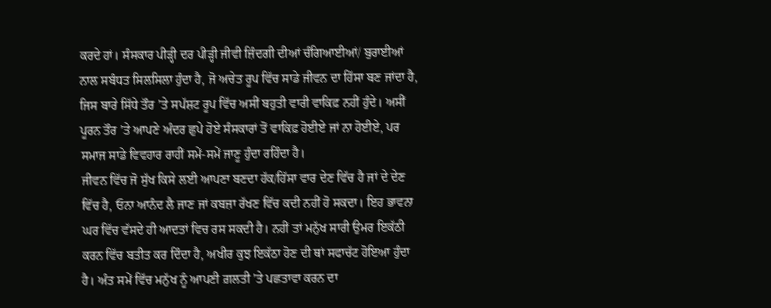ਕਰਦੇ ਹਾਂ। ਸੰਸਕਾਰ ਪੀੜ੍ਹੀ ਦਰ ਪੀੜ੍ਹੀ ਜੀਵੀ ਜ਼ਿੰਦਗੀ ਦੀਆਂ ਚੰਗਿਆਈਆਂ/ ਬੁਰਾਈਆਂ ਨਾਲ ਸਬੰਧਤ ਸਿਲਸਿਲਾ ਹੁੰਦਾ ਹੈ, ਜੋ ਅਚੇਤ ਰੂਪ ਵਿੱਚ ਸਾਡੇ ਜੀਵਨ ਦਾ ਹਿੱਸਾ ਬਣ ਜਾਂਦਾ ਹੈ, ਜਿਸ ਬਾਰੇ ਸਿੱਧੇ ਤੌਰ ’ਤੇ ਸਪੱਸ਼ਟ ਰੂਪ ਵਿੱਚ ਅਸੀਂ ਬਹੁਤੀ ਵਾਰੀ ਵਾਕਿਫ਼ ਨਹੀਂ ਹੁੰਦੇ। ਅਸੀਂ ਪੂਰਨ ਤੌਰ ’ਤੇ ਆਪਣੇ ਅੰਦਰ ਛੁਪੇ ਹੋਏ ਸੰਸਕਾਰਾਂ ਤੋਂ ਵਾਕਿਫ਼ ਹੋਈਏ ਜਾਂ ਨਾ ਹੋਈਏ, ਪਰ ਸਮਾਜ ਸਾਡੇ ਵਿਵਹਾਰ ਰਾਹੀਂ ਸਮੇਂ-ਸਮੇਂ ਜਾਣੂ ਹੁੰਦਾ ਰਹਿੰਦਾ ਹੈ।
ਜੀਵਨ ਵਿੱਚ ਜੋ ਸੁੱਖ ਕਿਸੇ ਲਈ ਆਪਣਾ ਬਣਦਾ ਹੱਕ/ਹਿੱਸਾ ਵਾਰ ਦੇਣ ਵਿੱਚ ਹੈ ਜਾਂ ਦੇ ਦੇਣ ਵਿੱਚ ਹੈ, ਓਨਾ ਆਨੰਦ ਲੈ ਜਾਣ ਜਾਂ ਕਬਜ਼ਾ ਰੱਖਣ ਵਿੱਚ ਕਦੀ ਨਹੀਂ ਹੋ ਸਕਦਾ। ਇਹ ਭਾਵਨਾ ਘਰ ਵਿੱਚ ਵੱਸਦੇ ਹੀ ਆਦਤਾਂ ਵਿਚ ਰਸ ਸਕਦੀ ਹੈ। ਨਹੀਂ ਤਾਂ ਮਨੁੱਖ ਸਾਰੀ ਉਮਰ ਇਕੱਠੀ ਕਰਨ ਵਿੱਚ ਬਤੀਤ ਕਰ ਦਿੰਦਾ ਹੈ, ਅਖੀਰ ਕੁਝ ਇਕੱਠਾ ਹੋਣ ਦੀ ਥਾਂ ਸਫਾਚੱਟ ਹੋਇਆ ਹੁੰਦਾ ਹੈ। ਅੰਤ ਸਮੇਂ ਵਿੱਚ ਮਨੁੱਖ ਨੂੰ ਆਪਣੀ ਗ਼ਲਤੀ ’ਤੇ ਪਛਤਾਵਾ ਕਰਨ ਦਾ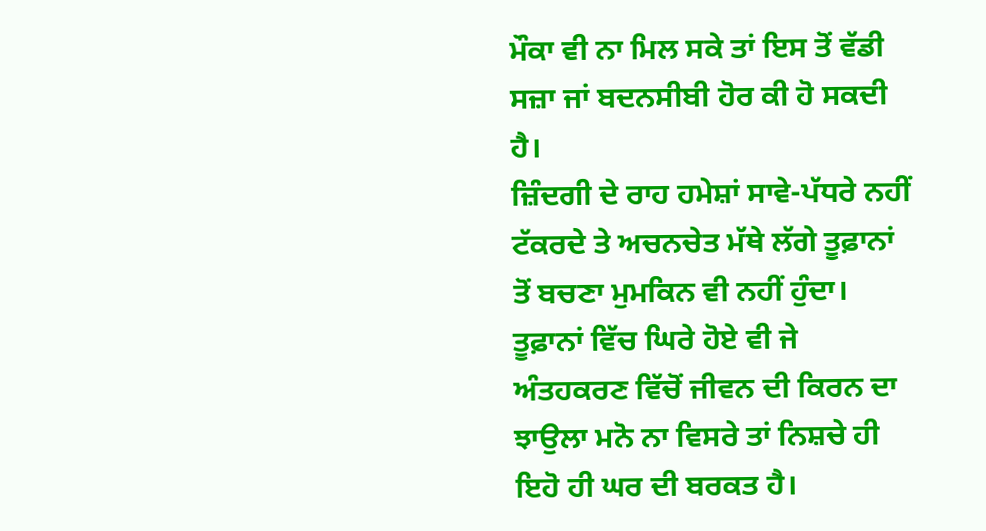ਮੌਕਾ ਵੀ ਨਾ ਮਿਲ ਸਕੇ ਤਾਂ ਇਸ ਤੋਂ ਵੱਡੀ ਸਜ਼ਾ ਜਾਂ ਬਦਨਸੀਬੀ ਹੋਰ ਕੀ ਹੋ ਸਕਦੀ ਹੈ।
ਜ਼ਿੰਦਗੀ ਦੇ ਰਾਹ ਹਮੇਸ਼ਾਂ ਸਾਵੇ-ਪੱਧਰੇ ਨਹੀਂ ਟੱਕਰਦੇ ਤੇ ਅਚਨਚੇਤ ਮੱਥੇ ਲੱਗੇ ਤੂਫ਼ਾਨਾਂ ਤੋਂ ਬਚਣਾ ਮੁਮਕਿਨ ਵੀ ਨਹੀਂ ਹੁੰਦਾ। ਤੂਫ਼ਾਨਾਂ ਵਿੱਚ ਘਿਰੇ ਹੋਏ ਵੀ ਜੇ ਅੰਤਹਕਰਣ ਵਿੱਚੋਂ ਜੀਵਨ ਦੀ ਕਿਰਨ ਦਾ ਝਾਉਲਾ ਮਨੋ ਨਾ ਵਿਸਰੇ ਤਾਂ ਨਿਸ਼ਚੇ ਹੀ ਇਹੋ ਹੀ ਘਰ ਦੀ ਬਰਕਤ ਹੈ।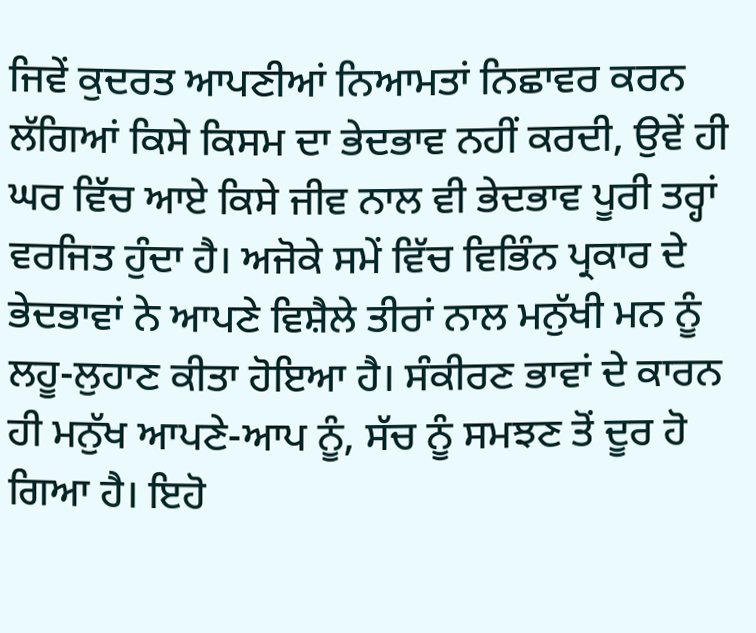ਜਿਵੇਂ ਕੁਦਰਤ ਆਪਣੀਆਂ ਨਿਆਮਤਾਂ ਨਿਛਾਵਰ ਕਰਨ ਲੱਗਿਆਂ ਕਿਸੇ ਕਿਸਮ ਦਾ ਭੇਦਭਾਵ ਨਹੀਂ ਕਰਦੀ, ਉਵੇਂ ਹੀ ਘਰ ਵਿੱਚ ਆਏ ਕਿਸੇ ਜੀਵ ਨਾਲ ਵੀ ਭੇਦਭਾਵ ਪੂਰੀ ਤਰ੍ਹਾਂ ਵਰਜਿਤ ਹੁੰਦਾ ਹੈ। ਅਜੋਕੇ ਸਮੇਂ ਵਿੱਚ ਵਿਭਿੰਨ ਪ੍ਰਕਾਰ ਦੇ ਭੇਦਭਾਵਾਂ ਨੇ ਆਪਣੇ ਵਿਸ਼ੈਲੇ ਤੀਰਾਂ ਨਾਲ ਮਨੁੱਖੀ ਮਨ ਨੂੰ ਲਹੂ-ਲੁਹਾਣ ਕੀਤਾ ਹੋਇਆ ਹੈ। ਸੰਕੀਰਣ ਭਾਵਾਂ ਦੇ ਕਾਰਨ ਹੀ ਮਨੁੱਖ ਆਪਣੇ-ਆਪ ਨੂੰ, ਸੱਚ ਨੂੰ ਸਮਝਣ ਤੋਂ ਦੂਰ ਹੋ ਗਿਆ ਹੈ। ਇਹੋ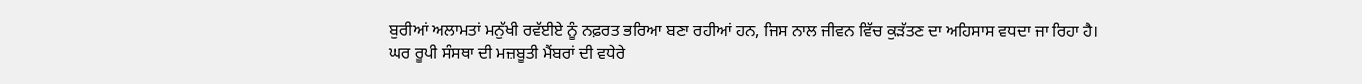ਬੁਰੀਆਂ ਅਲਾਮਤਾਂ ਮਨੁੱਖੀ ਰਵੱਈਏ ਨੂੰ ਨਫ਼ਰਤ ਭਰਿਆ ਬਣਾ ਰਹੀਆਂ ਹਨ, ਜਿਸ ਨਾਲ ਜੀਵਨ ਵਿੱਚ ਕੁੜੱਤਣ ਦਾ ਅਹਿਸਾਸ ਵਧਦਾ ਜਾ ਰਿਹਾ ਹੈ।
ਘਰ ਰੂਪੀ ਸੰਸਥਾ ਦੀ ਮਜ਼ਬੂਤੀ ਮੈਂਬਰਾਂ ਦੀ ਵਧੇਰੇ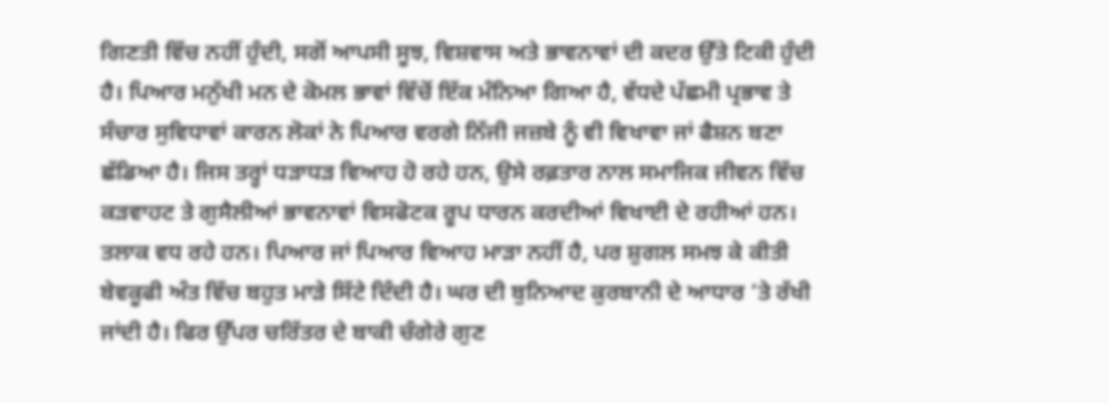ਗਿਣਤੀ ਵਿੱਚ ਨਹੀਂ ਹੁੰਦੀ, ਸਗੋਂ ਆਪਸੀ ਸੂਝ, ਵਿਸ਼ਵਾਸ ਅਤੇ ਭਾਵਨਾਵਾਂ ਦੀ ਕਦਰ ਉੱਤੇ ਟਿਕੀ ਹੁੰਦੀ ਹੈ। ਪਿਆਰ ਮਨੁੱਖੀ ਮਨ ਦੇ ਕੋਮਲ ਭਾਵਾਂ ਵਿੱਚੋਂ ਇੱਕ ਮੰਨਿਆ ਗਿਆ ਹੈ, ਵੱਧਦੇ ਪੱਛਮੀ ਪ੍ਰਭਾਵ ਤੇ ਸੰਚਾਰ ਸੁਵਿਧਾਵਾਂ ਕਾਰਨ ਲੋਕਾਂ ਨੇ ਪਿਆਰ ਵਰਗੇ ਨਿੱਜੀ ਜਜ਼ਬੇ ਨੂੰ ਵੀ ਵਿਖਾਵਾ ਜਾਂ ਫੈਸ਼ਨ ਬਣਾ ਛੱਡਿਆ ਹੈ। ਜਿਸ ਤਰ੍ਹਾਂ ਧੜਾਧੜ ਵਿਆਹ ਹੋ ਰਹੇ ਹਨ, ਉਸੇ ਰਫ਼ਤਾਰ ਨਾਲ ਸਮਾਜਿਕ ਜੀਵਨ ਵਿੱਚ ਕੜਵਾਹਟ ਤੇ ਗੁਸੈਲੀਆਂ ਭਾਵਨਾਵਾਂ ਵਿਸਫੋਟਕ ਰੂਪ ਧਾਰਨ ਕਰਦੀਆਂ ਵਿਖਾਈ ਦੇ ਰਹੀਆਂ ਹਨ। ਤਲਾਕ ਵਧ ਰਹੇ ਹਨ। ਪਿਆਰ ਜਾਂ ਪਿਆਰ ਵਿਆਹ ਮਾੜਾ ਨਹੀਂ ਹੈ, ਪਰ ਸ਼ੁਗਲ ਸਮਝ ਕੇ ਕੀਤੀ ਬੇਵਕੂਫੀ ਅੰਤ ਵਿੱਚ ਬਹੁਤ ਮਾੜੇ ਸਿੱਟੇ ਦਿੰਦੀ ਹੈ। ਘਰ ਦੀ ਬੁਨਿਆਦ ਕੁਰਬਾਨੀ ਦੇ ਆਧਾਰ ’ਤੇ ਰੱਖੀ ਜਾਂਦੀ ਹੈ। ਫਿਰ ਉੱਪਰ ਚਰਿੱਤਰ ਦੇ ਬਾਕੀ ਚੰਗੇਰੇ ਗੁਣ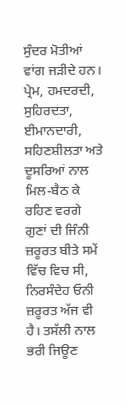ਸੁੰਦਰ ਮੋਤੀਆਂ ਵਾਂਗ ਜੜੀਦੇ ਹਨ। ਪ੍ਰੇਮ, ਹਮਦਰਦੀ, ਸੁਹਿਰਦਤਾ, ਈਮਾਨਦਾਰੀ, ਸਹਿਣਸ਼ੀਲਤਾ ਅਤੇ ਦੂਸਰਿਆਂ ਨਾਲ ਮਿਲ-ਬੈਠ ਕੇ ਰਹਿਣ ਵਰਗੇ ਗੁਣਾਂ ਦੀ ਜਿੰਨੀ ਜ਼ਰੂਰਤ ਬੀਤੇ ਸਮੇਂ ਵਿੱਚ ਵਿਚ ਸੀ, ਨਿਰਸੰਦੇਹ ਓਨੀ ਜ਼ਰੂਰਤ ਅੱਜ ਵੀ ਹੈ। ਤਸੱਲੀ ਨਾਲ ਭਰੀ ਜਿਊਣ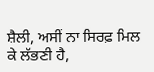ਸ਼ੈਲੀ, ਅਸੀਂ ਨਾ ਸਿਰਫ਼ ਮਿਲ ਕੇ ਲੱਭਣੀ ਹੈ,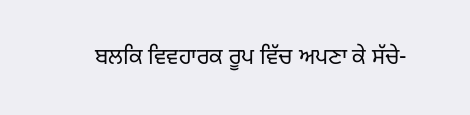ਬਲਕਿ ਵਿਵਹਾਰਕ ਰੂਪ ਵਿੱਚ ਅਪਣਾ ਕੇ ਸੱਚੇ-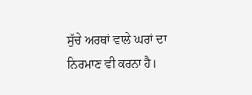ਸੁੱਚੇ ਅਰਥਾਂ ਵਾਲੇ ਘਰਾਂ ਦਾ ਨਿਰਮਾਣ ਵੀ ਕਰਨਾ ਹੈ।